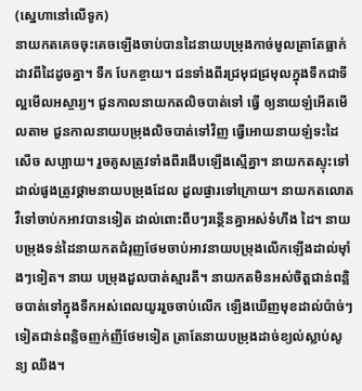(ស្នេហានៅលើទូក)
នាយកតគេចចុះគេចឡើងចាប់បានដៃនាយបម្រុងកាច់មូលត្រាតែធ្លាក់ដាវពីដៃដូចគ្នា។ ទឹក បែកខ្ចាយ។ ជនទាំងពីរជ្រមុជជ្រមុលក្នុងទឹកជាទីល្អមើលអស្ចារ្យ។ ជួនកាលនាយកតលិចបាត់ទៅ ធ្វើ ឲ្យនាយឡំអើតមើលតាម ជួនកាលនាយបម្រុងលិចបាត់ទៅវិញ ធ្វើអោយនាយឡំទះដៃសើច សប្បាយ។ រួចគូសត្រូវទាំងពីរងើបឡើងស្មើគ្នា។ នាយកតស្ទុះទៅដាល់ផូងត្រូវថ្គាមនាយបម្រុងដែល ដួលផ្ងារទៅក្រោយ។ នាយកតលោតវឺទៅចាប់កអាវបានទៀត ដាល់ពោះពឹបៗរន្ថើនគ្នាអស់ទំហឹង ដៃ។ នាយបម្រុងទន់ដៃនាយកតជំរុញថែមចាប់អាវនាយបម្រុងលើកឡើងដាល់ម៉ាំងៗទៀត។ នាយ បម្រុងដួលបាត់ស្មារតី។ នាយកតមិនអស់ចិត្តជាន់ពន្លិចបាត់ទៅក្នុងទឹកអស់ពេលយូររួចចាប់លើក ឡើងឃើញមុខដាល់ប៉ាច់ៗទៀតជាន់ពន្លិចញក់ញីថែមទៀត ត្រាតែនាយបម្រុងដាច់ខ្យល់ស្លាប់សូន្យ ឈឹង។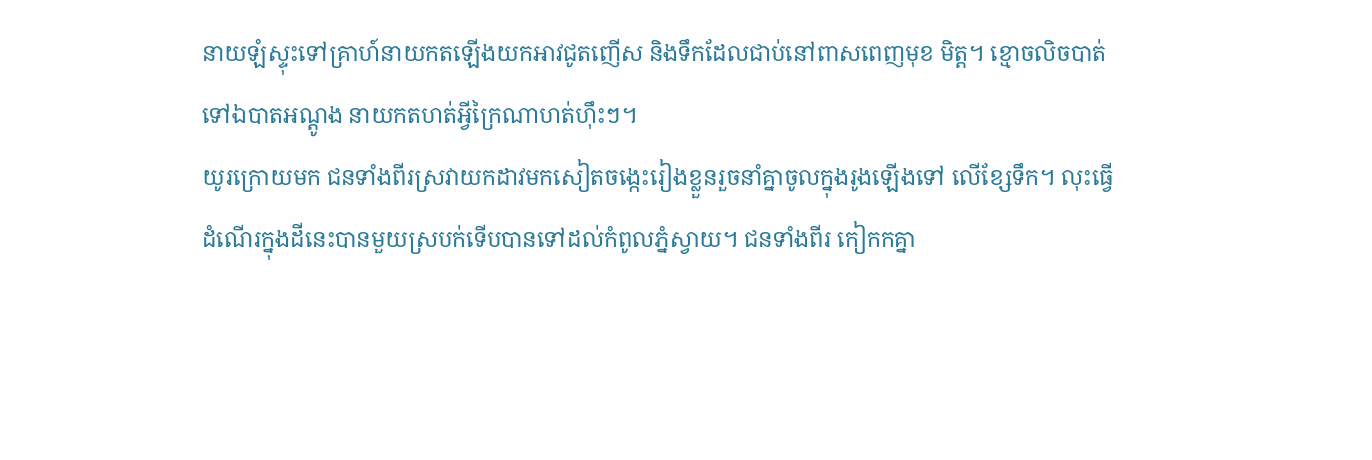នាយឡំស្ទុះទៅគ្រាហ៍នាយកតឡើងយកអាវជូតញើស និងទឹកដែលជាប់នៅពាសពេញមុខ មិត្ត។ ខ្មោចលិចបាត់ទៅឯបាតអណ្តូង នាយកតហត់អ្វីក្រៃណាហត់ហ៊ឹះៗ។
យូរក្រោយមក ជនទាំងពីរស្រវាយកដាវមកសៀតចង្កេះរៀងខ្លួនរួចនាំគ្នាចូលក្នុងរូងឡើងទៅ លើខ្សែទឹក។ លុះធ្វើដំណើរក្នុងដីនេះបានមួយស្របក់ទើបបានទៅដល់កំពូលភ្នំស្វាយ។ ជនទាំងពីរ កៀកកគ្នា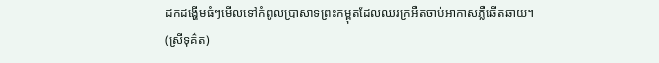ដកដង្ហើមធំៗមើលទៅកំពូលប្រាសាទព្រះកម្ពុតដែលឈរក្រអឺតចាប់អាកាសភ្លឺឆើតឆាយ។
(ស្រីទុគ៌ត)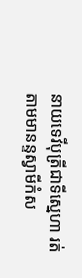នាយទេវីបុត្រីជាទីស្នេហា រត់តាមមានន្ទស្វាមីកំស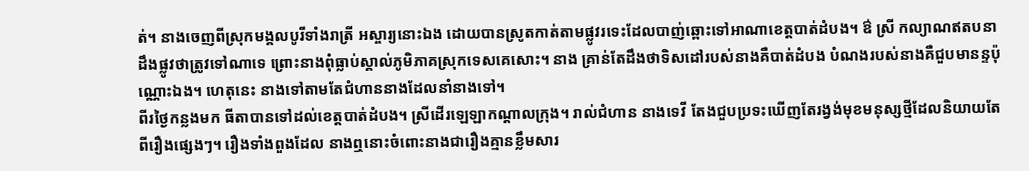ត់។ នាងចេញពីស្រុកមង្គលបូរីទាំងរាត្រី អស្ចារ្យនោះឯង ដោយបានស្រូតកាត់តាមផ្លូវរទេះដែលបាញ់ឆ្ពោះទៅអាណាខេត្តបាត់ដំបង។ ឳ ស្រី កល្យាណឥតបនាដឹងផ្លូវថាត្រូវទៅណាទេ ព្រោះនាងពុំធ្លាប់ស្គាល់ភូមិភាគស្រុកទេសគេសោះ។ នាង គ្រាន់តែដឹងថាទិសដៅរបស់នាងគឺបាត់ដំបង បំណងរបស់នាងគឺជួបមានន្ទប៉ុណ្ណោះឯង។ ហេតុនេះ នាងទៅតាមតែជំហាននាងដែលនាំនាងទៅ។
ពីរថ្ងៃកន្លងមក ធីតាបានទៅដល់ខេត្តបាត់ដំបង។ ស្រីដើរឡេឡាកណ្តាលក្រុង។ រាល់ជំហាន នាងទេវី តែងជួបប្រទះឃើញតែរង្វង់មុខមនុស្សថ្មីដែលនិយាយតែពីរឿងផ្សេងៗ។ រឿងទាំងពួងដែល នាងឮនោះចំពោះនាងជារឿងគ្មានខ្លឹមសារ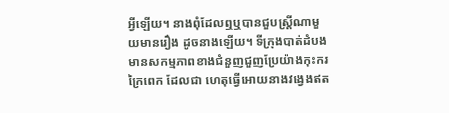អ្វីឡើយ។ នាងពុំដែលឮឬបានជួបស្រ្តីណាមួយមានរឿង ដូចនាងឡើយ។ ទីក្រុងបាត់ដំបងមានសកម្មភាពខាងជំនួញជួញប្រែយ៉ាងកុះករក្រៃពេក ដែលជា ហេតុធ្វើអោយនាងវង្វេងឥត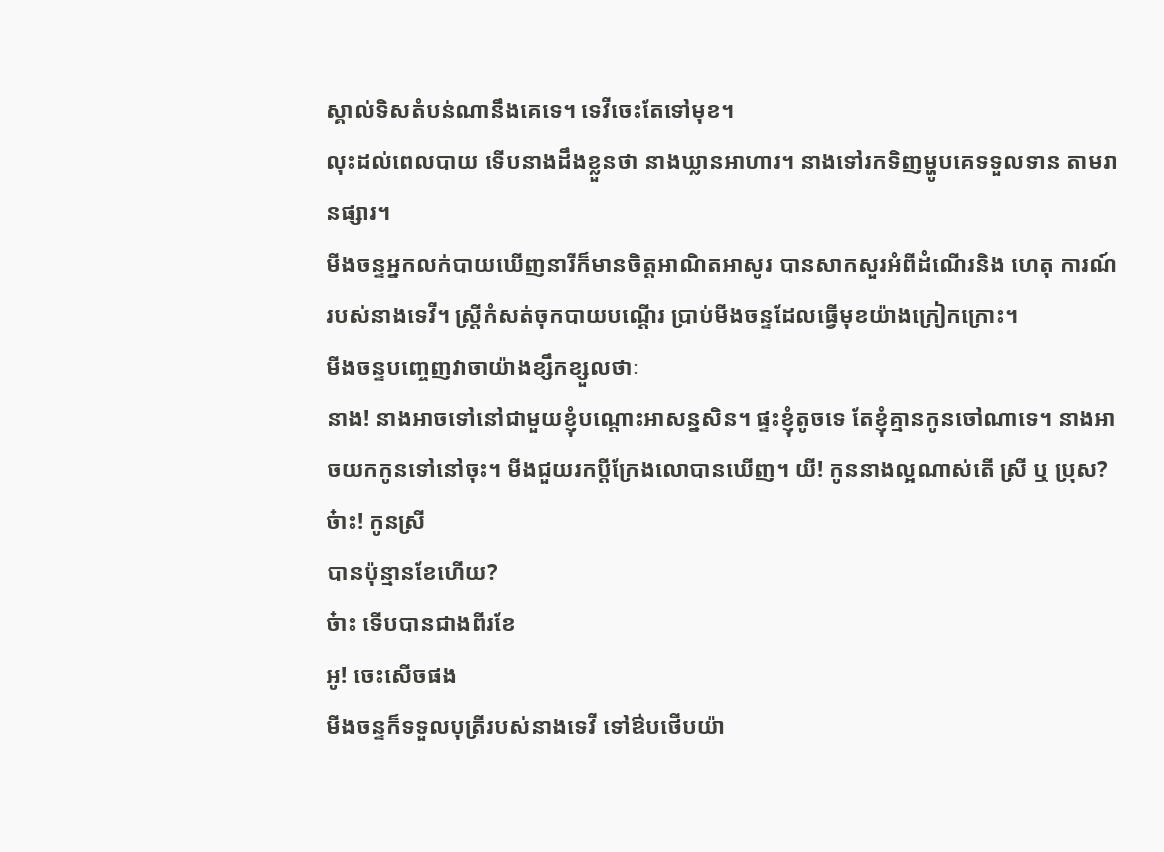ស្គាល់ទិសតំបន់ណានឹងគេទេ។ ទេវីចេះតែទៅមុខ។
លុះដល់ពេលបាយ ទើបនាងដឹងខ្លួនថា នាងឃ្លានអាហារ។ នាងទៅរកទិញម្ហូបគេទទួលទាន តាមរានផ្សារ។
មីងចន្ទអ្នកលក់បាយឃើញនារីក៏មានចិត្តអាណិតអាសូរ បានសាកសួរអំពីដំណើរនិង ហេតុ ការណ៍របស់នាងទេវី។ ស្រ្តីកំសត់ចុកបាយបណ្តើរ ប្រាប់មីងចន្ទដែលធ្វើមុខយ៉ាងក្រៀកក្រោះ។
មីងចន្ទបញ្ចេញវាចាយ៉ាងខ្សឹកខ្សួលថាៈ
នាង! នាងអាចទៅនៅជាមួយខ្ញុំបណ្តោះអាសន្នសិន។ ផ្ទះខ្ញុំតូចទេ តែខ្ញុំគ្មានកូនចៅណាទេ។ នាងអាចយកកូនទៅនៅចុះ។ មីងជួយរកប្តីក្រែងលោបានឃើញ។ យី! កូននាងល្អណាស់តើ ស្រី ឬ ប្រុស?
ច៎ាះ! កូនស្រី
បានប៉ុន្មានខែហើយ?
ច៎ាះ ទើបបានជាងពីរខែ
អូ! ចេះសើចផង
មីងចន្ទក៏ទទួលបុត្រីរបស់នាងទេវី ទៅឳបថើបយ៉ា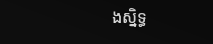ងស្និទ្ធ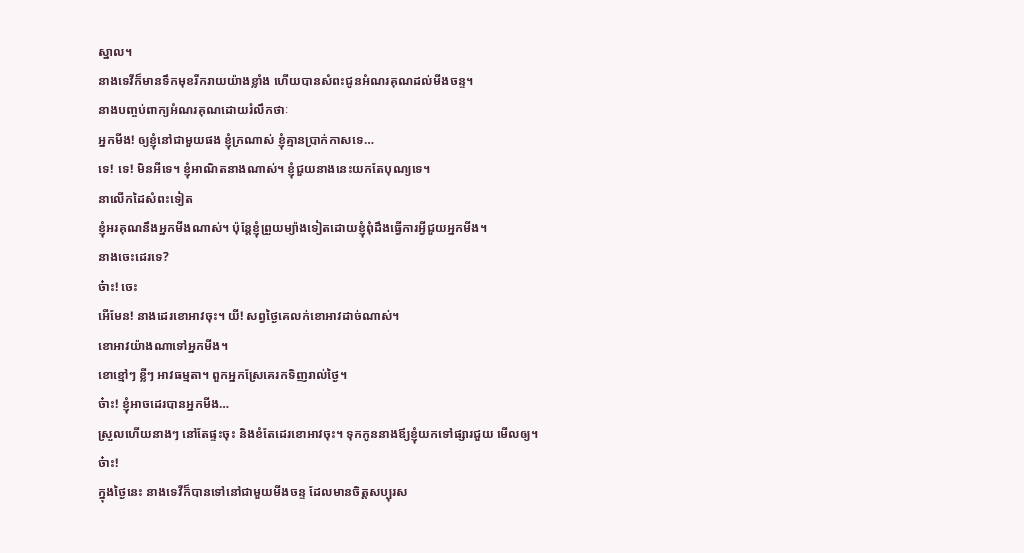ស្នាល។
នាងទេវីក៏មានទឹកមុខរីករាយយ៉ាងខ្លាំង ហើយបានសំពះជូនអំណរគុណដល់មីងចន្ទ។
នាងបញ្ចប់ពាក្យអំណរគុណដោយរំលឹកថាៈ
អ្នកមីង! ឲ្យខ្ញុំនៅជាមួយផង ខ្ញុំក្រណាស់ ខ្ញុំគ្មានប្រាក់កាសទេ…
ទេ! ទេ! មិនអីទេ។ ខ្ញុំអាណិតនាងណាស់។ ខ្ញុំជួយនាងនេះយកតែបុណ្យទេ។
នាលើកដៃសំពះទៀត
ខ្ញុំអរគុណនឹងអ្នកមីងណាស់។ ប៉ុន្តែខ្ញុំព្រួយម្យ៉ាងទៀតដោយខ្ញុំពុំដឹងធ្វើការអ្វីជួយអ្នកមីង។
នាងចេះដេរទេ?
ច៎ាះ! ចេះ
អើមែន! នាងដេរខោអាវចុះ។ យី! សព្វថ្ងៃគេលក់ខោអាវដាច់ណាស់។
ខោអាវយ៉ាងណាទៅអ្នកមីង។
ខោខ្មៅៗ ខ្លីៗ អាវធម្មតា។ ពួកអ្នកស្រែគេរកទិញរាល់ថ្ងៃ។
ច៎ាះ! ខ្ញុំអាចដេរបានអ្នកមីង…
ស្រួលហើយនាងៗ នៅតែផ្ទះចុះ និងខំតែដេរខោអាវចុះ។ ទុកកូននាងឪ្យខ្ញុំយកទៅផ្សារជួយ មើលឲ្យ។
ច៎ាះ!
ក្នុងថ្ងៃនេះ នាងទេវីក៏បានទៅនៅជាមួយមីងចន្ទ ដែលមានចិត្តសប្បុរស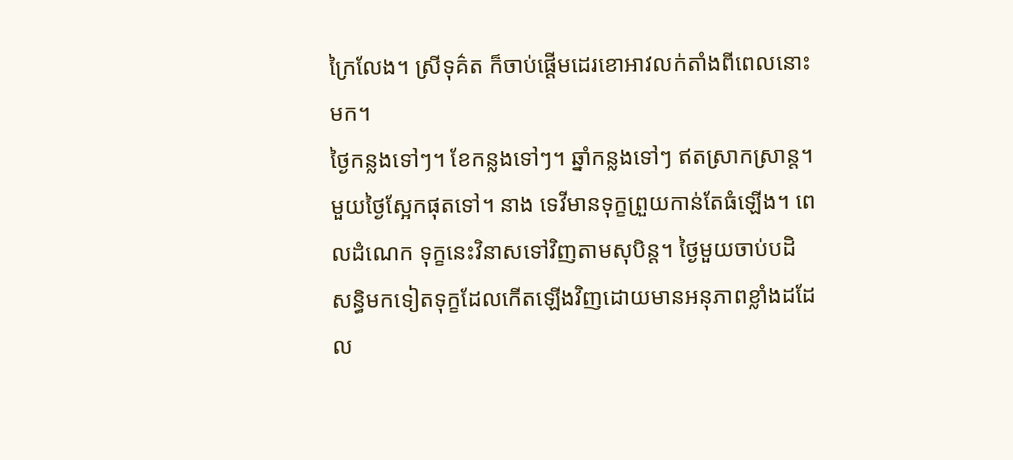ក្រៃលែង។ ស្រីទុគ៌ត ក៏ចាប់ផ្តើមដេរខោអាវលក់តាំងពីពេលនោះមក។
ថ្ងៃកន្លងទៅៗ។ ខែកន្លងទៅៗ។ ឆ្នាំកន្លងទៅៗ ឥតស្រាកស្រាន្ត។ មួយថ្ងៃស្អែកផុតទៅ។ នាង ទេវីមានទុក្ខព្រួយកាន់តែធំឡើង។ ពេលដំណេក ទុក្ខនេះវិនាសទៅវិញតាមសុបិន្ត។ ថ្ងៃមួយចាប់បដិ សន្ធិមកទៀតទុក្ខដែលកើតឡើងវិញដោយមានអនុភាពខ្លាំងដដែល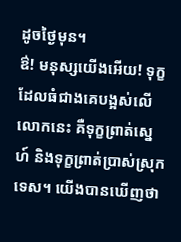ដូចថ្ងៃមុន។
ឳ! មនុស្សយើងអើយ! ទុក្ខដែលធំជាងគេបង្អស់លើលោកនេះ គឺទុក្ខព្រាត់ស្នេហ៍ និងទុក្ខព្រាត់ប្រាស់ស្រុកទេស។ យើងបានឃើញថា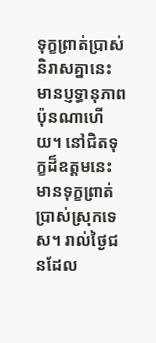ទុក្ខព្រាត់បា្រស់និរាសគ្នានេះ មានប្ញទ្ធានុភាពប៉ុនណាហើយ។ នៅជិតទុក្ខដ៏ឧត្តមនេះ មានទុក្ខព្រាត់ប្រាស់ស្រុកទេស។ រាល់ថ្ងៃជនដែល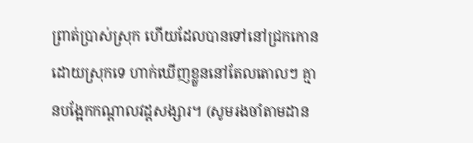ព្រាត់ប្រាស់ស្រុក ហើយដែលបានទៅនៅជ្រកកោនដោយស្រុកទេ ហាក់ឃើញខ្លួននៅតែលតោលៗ គ្មានបង្អែកកណ្តាលវដ្តសង្សារ។ (សូមរងចាំតាមដាន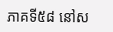ភាគទី៥៨ នៅស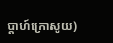ប្តាហ៍ក្រោសូយ)